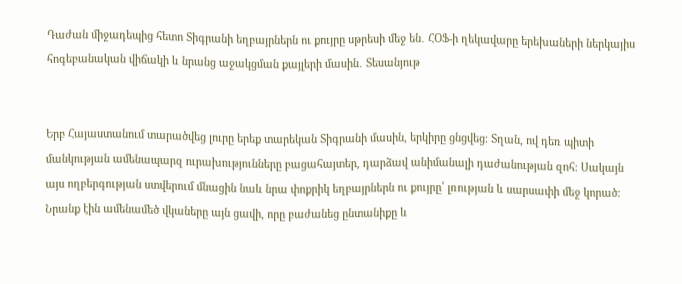Դաժան միջադեպից հետո Տիգրանի եղբայրներն ու քույրը սթրեսի մեջ են․ ՀՕՖ-ի ղեկավարը երեխաների ներկայիս հոգեբանական վիճակի և նրանց աջակցման քայլերի մասին․ Տեսանյութ


Երբ Հայաստանում տարածվեց լուրը երեք տարեկան Տիգրանի մասին, երկիրը ցնցվեց։ Տղան, ով դեռ պիտի մանկության ամենապարզ ուրախությունները բացահայտեր, դարձավ անիմանալի դաժանության զոհ։ Սակայն այս ողբերգության ստվերում մնացին նաև նրա փոքրիկ եղբայրներն ու քույրը՝ լռության և սարսափի մեջ կորած։ Նրանք էին ամենամեծ վկաները այն ցավի, որը բաժանեց ընտանիքը և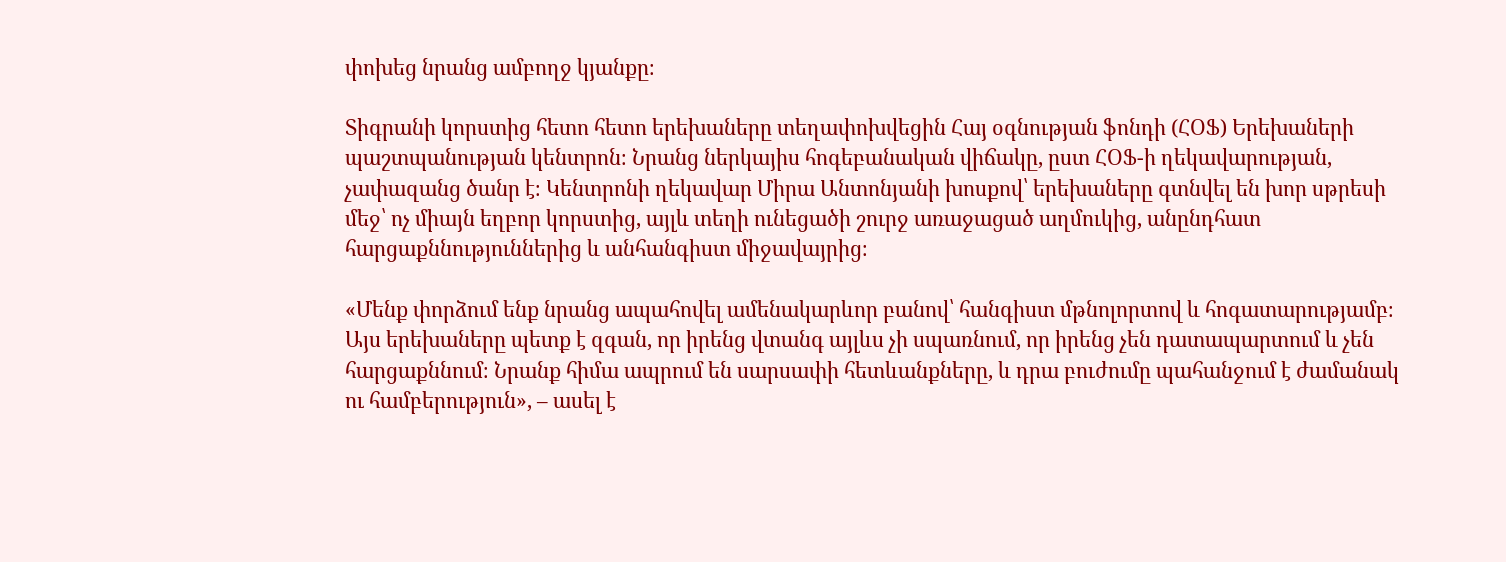փոխեց նրանց ամբողջ կյանքը։

Տիգրանի կորստից հետո հետո երեխաները տեղափոխվեցին Հայ օգնության ֆոնդի (ՀՕՖ) Երեխաների պաշտպանության կենտրոն։ Նրանց ներկայիս հոգեբանական վիճակը, ըստ ՀՕՖ-ի ղեկավարության, չափազանց ծանր է։ Կենտրոնի ղեկավար Միրա Անտոնյանի խոսքով՝ երեխաները գտնվել են խոր սթրեսի մեջ՝ ոչ միայն եղբոր կորստից, այլև տեղի ունեցածի շուրջ առաջացած աղմուկից, անընդհատ հարցաքննություններից և անհանգիստ միջավայրից։

«Մենք փորձում ենք նրանց ապահովել ամենակարևոր բանով՝ հանգիստ մթնոլորտով և հոգատարությամբ։ Այս երեխաները պետք է զգան, որ իրենց վտանգ այլևս չի սպառնում, որ իրենց չեն դատապարտում և չեն հարցաքննում։ Նրանք հիմա ապրում են սարսափի հետևանքները, և դրա բուժումը պահանջում է ժամանակ ու համբերություն», – ասել է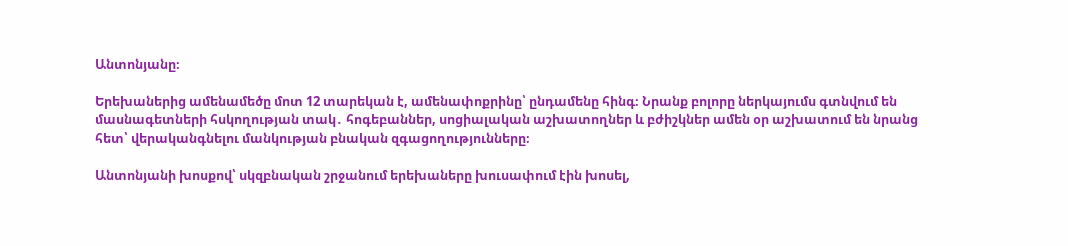Անտոնյանը։

Երեխաներից ամենամեծը մոտ 12 տարեկան է, ամենափոքրինը՝ ընդամենը հինգ։ Նրանք բոլորը ներկայումս գտնվում են մասնագետների հսկողության տակ․ հոգեբաններ, սոցիալական աշխատողներ և բժիշկներ ամեն օր աշխատում են նրանց հետ՝ վերականգնելու մանկության բնական զգացողությունները։

Անտոնյանի խոսքով՝ սկզբնական շրջանում երեխաները խուսափում էին խոսել,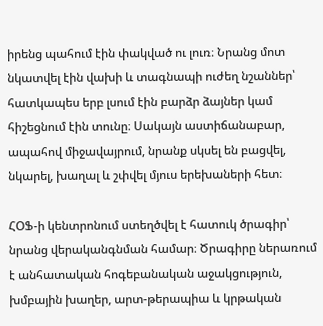իրենց պահում էին փակված ու լուռ։ Նրանց մոտ նկատվել էին վախի և տագնապի ուժեղ նշաններ՝ հատկապես երբ լսում էին բարձր ձայներ կամ հիշեցնում էին տունը։ Սակայն աստիճանաբար, ապահով միջավայրում, նրանք սկսել են բացվել, նկարել, խաղալ և շփվել մյուս երեխաների հետ։

ՀՕՖ-ի կենտրոնում ստեղծվել է հատուկ ծրագիր՝ նրանց վերականգնման համար։ Ծրագիրը ներառում է անհատական հոգեբանական աջակցություն, խմբային խաղեր, արտ-թերապիա և կրթական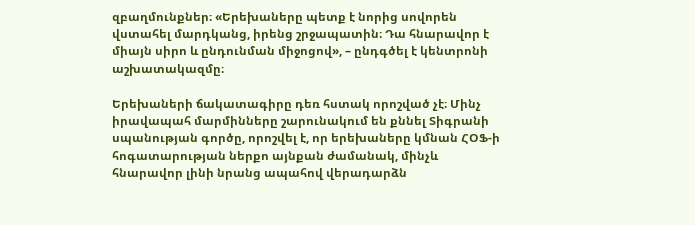զբաղմունքներ։ «Երեխաները պետք է նորից սովորեն վստահել մարդկանց, իրենց շրջապատին։ Դա հնարավոր է միայն սիրո և ընդունման միջոցով», – ընդգծել է կենտրոնի աշխատակազմը։

Երեխաների ճակատագիրը դեռ հստակ որոշված չէ։ Մինչ իրավապահ մարմինները շարունակում են քննել Տիգրանի սպանության գործը, որոշվել է, որ երեխաները կմնան ՀՕՖ-ի հոգատարության ներքո այնքան ժամանակ, մինչև հնարավոր լինի նրանց ապահով վերադարձն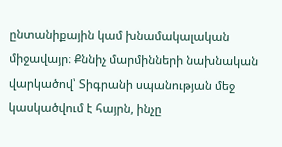ընտանիքային կամ խնամակալական միջավայր։ Քննիչ մարմինների նախնական վարկածով՝ Տիգրանի սպանության մեջ կասկածվում է հայրն, ինչը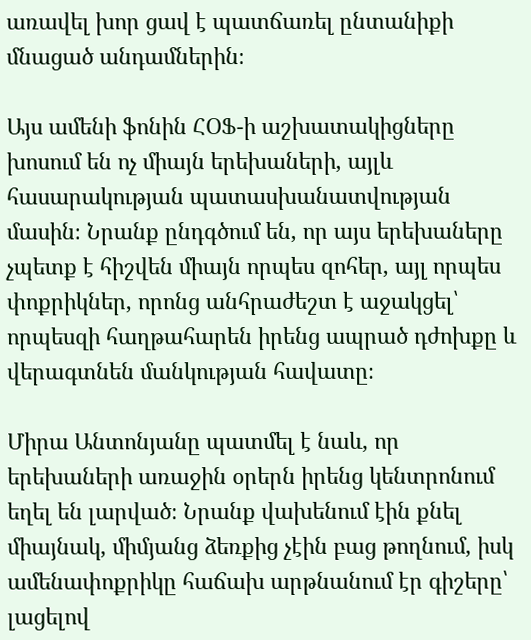առավել խոր ցավ է պատճառել ընտանիքի մնացած անդամներին։

Այս ամենի ֆոնին ՀՕՖ-ի աշխատակիցները խոսում են ոչ միայն երեխաների, այլև հասարակության պատասխանատվության մասին։ Նրանք ընդգծում են, որ այս երեխաները չպետք է հիշվեն միայն որպես զոհեր, այլ որպես փոքրիկներ, որոնց անհրաժեշտ է աջակցել՝ որպեսզի հաղթահարեն իրենց ապրած դժոխքը և վերագտնեն մանկության հավատը։

Միրա Անտոնյանը պատմել է նաև, որ երեխաների առաջին օրերն իրենց կենտրոնում եղել են լարված։ Նրանք վախենում էին քնել միայնակ, միմյանց ձեռքից չէին բաց թողնում, իսկ ամենափոքրիկը հաճախ արթնանում էր գիշերը՝ լացելով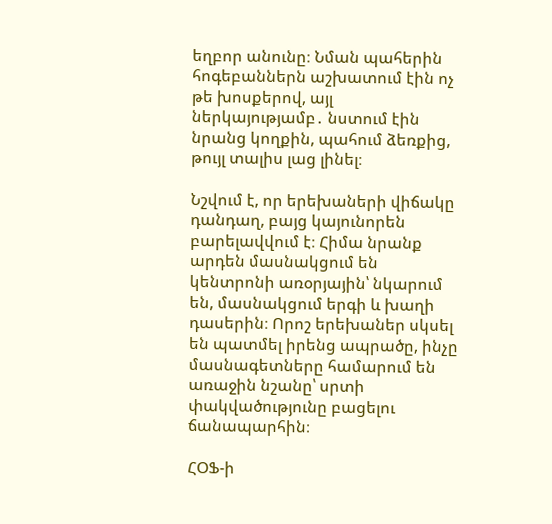եղբոր անունը։ Նման պահերին հոգեբաններն աշխատում էին ոչ թե խոսքերով, այլ ներկայությամբ․ նստում էին նրանց կողքին, պահում ձեռքից, թույլ տալիս լաց լինել։

Նշվում է, որ երեխաների վիճակը դանդաղ, բայց կայունորեն բարելավվում է։ Հիմա նրանք արդեն մասնակցում են կենտրոնի առօրյային՝ նկարում են, մասնակցում երգի և խաղի դասերին։ Որոշ երեխաներ սկսել են պատմել իրենց ապրածը, ինչը մասնագետները համարում են առաջին նշանը՝ սրտի փակվածությունը բացելու ճանապարհին։

ՀՕՖ-ի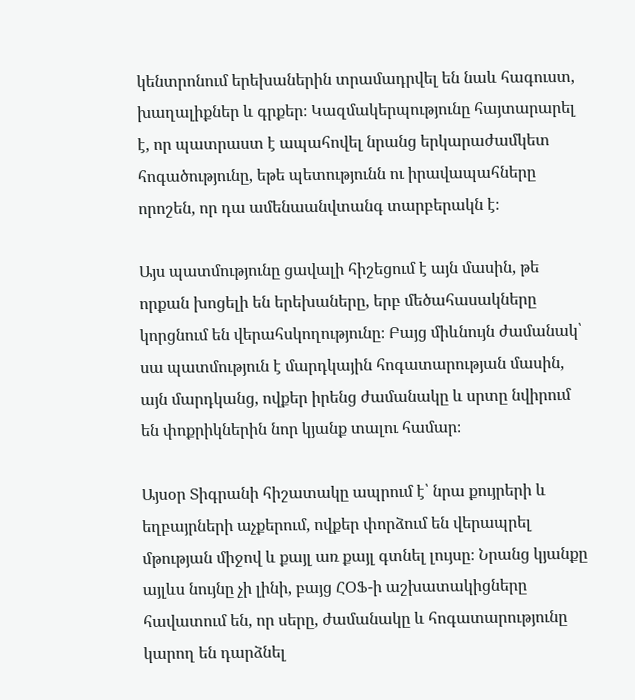կենտրոնում երեխաներին տրամադրվել են նաև հագուստ, խաղալիքներ և գրքեր։ Կազմակերպությունը հայտարարել է, որ պատրաստ է ապահովել նրանց երկարաժամկետ հոգածությունը, եթե պետությունն ու իրավապահները որոշեն, որ դա ամենաանվտանգ տարբերակն է։

Այս պատմությունը ցավալի հիշեցում է այն մասին, թե որքան խոցելի են երեխաները, երբ մեծահասակները կորցնում են վերահսկողությունը։ Բայց միևնույն ժամանակ՝ սա պատմություն է մարդկային հոգատարության մասին, այն մարդկանց, ովքեր իրենց ժամանակը և սրտը նվիրում են փոքրիկներին նոր կյանք տալու համար։

Այսօր Տիգրանի հիշատակը ապրում է՝ նրա քույրերի և եղբայրների աչքերում, ովքեր փորձում են վերապրել մթության միջով և քայլ առ քայլ գտնել լույսը։ Նրանց կյանքը այլևս նույնը չի լինի, բայց ՀՕՖ-ի աշխատակիցները հավատում են, որ սերը, ժամանակը և հոգատարությունը կարող են դարձնել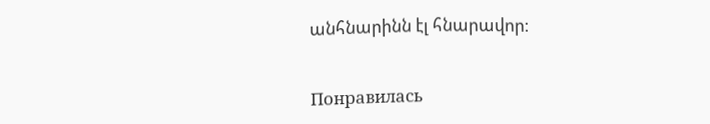անհնարինն էլ հնարավոր։


Понравилась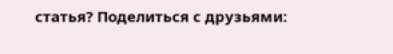статья? Поделиться с друзьями: